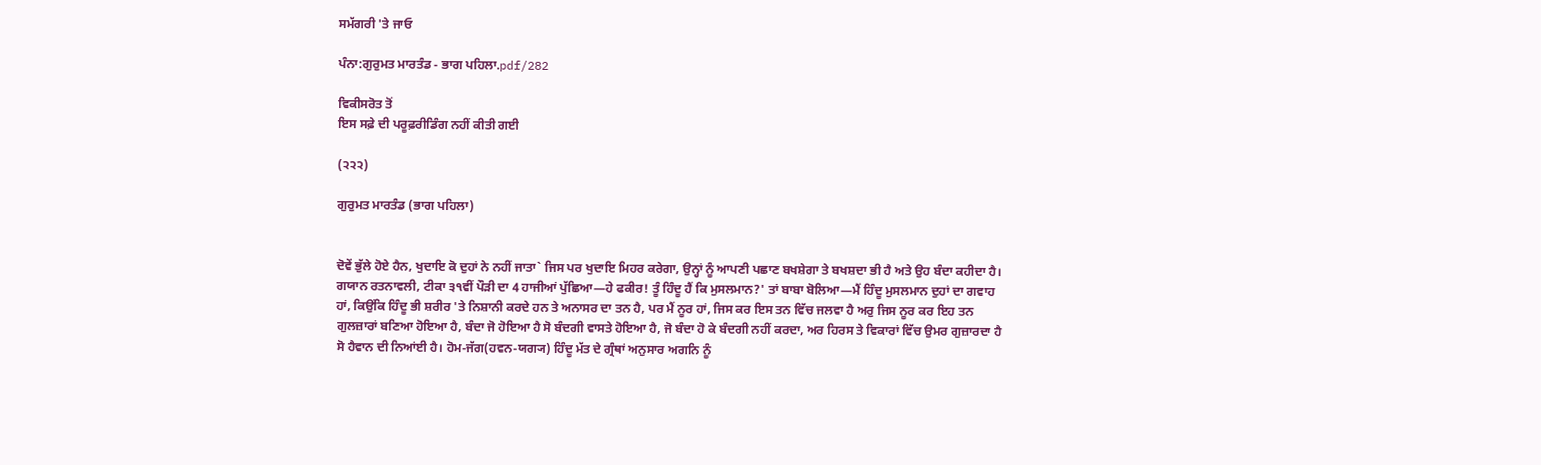ਸਮੱਗਰੀ 'ਤੇ ਜਾਓ

ਪੰਨਾ:ਗੁਰੁਮਤ ਮਾਰਤੰਡ - ਭਾਗ ਪਹਿਲਾ.pdf/282

ਵਿਕੀਸਰੋਤ ਤੋਂ
ਇਸ ਸਫ਼ੇ ਦੀ ਪਰੂਫ਼ਰੀਡਿੰਗ ਨਹੀਂ ਕੀਤੀ ਗਈ

(੨੨੨)

ਗੁਰੁਮਤ ਮਾਰਤੰਡ (ਭਾਗ ਪਹਿਲਾ)


ਦੋਵੇਂ ਭੁੱਲੇ ਹੋਏ ਹੈਨ, ਖੁਦਾਇ ਕੋ ਦੁਹਾਂ ਨੇ ਨਹੀਂ ਜਾਤਾ` ਜਿਸ ਪਰ ਖੁਦਾਇ ਮਿਹਰ ਕਰੇਗਾ, ਉਨ੍ਹਾਂ ਨੂੰ ਆਪਣੀ ਪਛਾਣ ਬਖਸ਼ੇਗਾ ਤੇ ਬਖਸ਼ਦਾ ਭੀ ਹੈ ਅਤੇ ਉਹ ਬੰਦਾ ਕਹੀਦਾ ਹੈ। ਗਯਾਨ ਰਤਨਾਵਲੀ, ਟੀਕਾ ੩੧ਵੀਂ ਪੌੜੀ ਦਾ 4 ਹਾਜੀਆਂ ਪੁੱਛਿਆ—ਹੇ ਫਕੀਰ! ਤੂੰ ਹਿੰਦੂ ਹੈਂ ਕਿ ਮੁਸਲਮਾਨ?' ਤਾਂ ਬਾਬਾ ਬੋਲਿਆ—ਮੈਂ ਹਿੰਦੂ ਮੁਸਲਮਾਨ ਦੁਹਾਂ ਦਾ ਗਵਾਹ ਹਾਂ, ਕਿਉਂਕਿ ਹਿੰਦੂ ਭੀ ਸ਼ਰੀਰ 'ਤੇ ਨਿਸ਼ਾਨੀ ਕਰਦੇ ਹਨ ਤੇ ਅਨਾਸਰ ਦਾ ਤਨ ਹੈ, ਪਰ ਮੈਂ ਨੂਰ ਹਾਂ, ਜਿਸ ਕਰ ਇਸ ਤਨ ਵਿੱਚ ਜਲਵਾ ਹੈ ਅਰੁ ਜਿਸ ਨੂਰ ਕਰ ਇਹ ਤਨ ਗੁਲਜ਼ਾਰਾਂ ਬਣਿਆ ਹੋਇਆ ਹੈ, ਬੰਦਾ ਜੋ ਹੋਇਆ ਹੈ ਸੋ ਬੰਦਗੀ ਵਾਸਤੇ ਹੋਇਆ ਹੈ, ਜੋ ਬੰਦਾ ਹੋ ਕੇ ਬੰਦਗੀ ਨਹੀਂ ਕਰਦਾ, ਅਰ ਹਿਰਸ ਤੇ ਵਿਕਾਰਾਂ ਵਿੱਚ ਉਮਰ ਗੁਜ਼ਾਰਦਾ ਹੈ ਸੋ ਹੈਵਾਨ ਦੀ ਨਿਆਂਈ ਹੈ। ਹੋਮ-ਜੱਗ(ਹਵਨ-ਯਗ੍ਯ) ਹਿੰਦੂ ਮੱਤ ਦੇ ਗ੍ਰੰਥਾਂ ਅਨੁਸਾਰ ਅਗਨਿ ਨੂੰ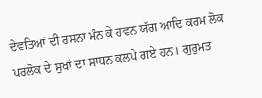ਦੇਵਤਿਆਂ ਦੀ ਰਸਨਾ ਮੰਨ ਕੇ ਹਵਨ ਯੱਗ ਆਦਿ ਕਰਮ ਲੋਕ ਪਰਲੋਕ ਦੇ ਸੁਖਾਂ ਦਾ ਸਾਧਨ ਕਲਪੇ ਗਏ ਹਨ। ਗੁਰੁਮਤ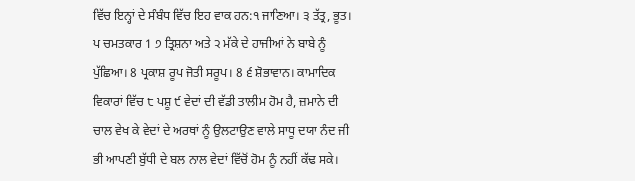ਵਿੱਚ ਇਨ੍ਹਾਂ ਦੇ ਸੰਬੰਧ ਵਿੱਚ ਇਹ ਵਾਕ ਹਨ:੧ ਜਾਣਿਆ। ੩ ਤੱਤ੍ਰ, ਭੂਤ। ਪ ਚਮਤਕਾਰ 1 ੭ ਤ੍ਰਿਸ਼ਨਾ ਅਤੇ ੨ ਮੱਕੇ ਦੇ ਹਾਜੀਆਂ ਨੇ ਬਾਬੇ ਨੂੰ ਪੁੱਛਿਆ। 8 ਪ੍ਰਕਾਸ਼ ਰੂਪ ਜੋਤੀ ਸਰੂਪ। 8 ੬ ਸ਼ੋਭਾਵਾਨ। ਕਾਮਾਦਿਕ ਵਿਕਾਰਾਂ ਵਿੱਚ ੮ ਪਸ਼ੂ ੯ ਵੇਦਾਂ ਦੀ ਵੱਡੀ ਤਾਲੀਮ ਹੋਮ ਹੈ, ਜ਼ਮਾਨੇ ਦੀ ਚਾਲ ਵੇਖ ਕੇ ਵੇਦਾਂ ਦੇ ਅਰਥਾਂ ਨੂੰ ਉਲਟਾਉਣ ਵਾਲੇ ਸਾਧੂ ਦਯਾ ਨੰਦ ਜੀ ਭੀ ਆਪਣੀ ਬੁੱਧੀ ਦੇ ਬਲ ਨਾਲ ਵੇਦਾਂ ਵਿੱਚੋਂ ਹੋਮ ਨੂੰ ਨਹੀਂ ਕੱਢ ਸਕੇ।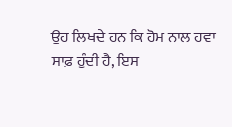ਉਹ ਲਿਖਦੇ ਹਨ ਕਿ ਹੋਮ ਨਾਲ ਹਵਾ ਸਾਫ਼ ਹੁੰਦੀ ਹੈ, ਇਸ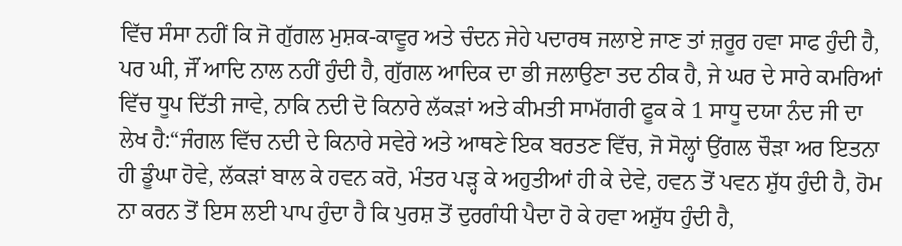ਵਿੱਚ ਸੰਸਾ ਨਹੀਂ ਕਿ ਜੋ ਗੁੱਗਲ ਮੁਸ਼ਕ-ਕਾਵੂਰ ਅਤੇ ਚੰਦਨ ਜੇਹੇ ਪਦਾਰਥ ਜਲਾਏ ਜਾਣ ਤਾਂ ਜ਼ਰੂਰ ਹਵਾ ਸਾਫ ਹੁੰਦੀ ਹੈ, ਪਰ ਘੀ, ਜੌਂ ਆਦਿ ਨਾਲ ਨਹੀਂ ਹੁੰਦੀ ਹੈ, ਗੁੱਗਲ ਆਦਿਕ ਦਾ ਭੀ ਜਲਾਉਣਾ ਤਦ ਠੀਕ ਹੈ, ਜੇ ਘਰ ਦੇ ਸਾਰੇ ਕਮਰਿਆਂ ਵਿੱਚ ਧੂਪ ਦਿੱਤੀ ਜਾਵੇ, ਨਾਕਿ ਨਦੀ ਦੋ ਕਿਨਾਰੇ ਲੱਕੜਾਂ ਅਤੇ ਕੀਮਤੀ ਸਾਮੱਗਰੀ ਫੂਕ ਕੇ 1 ਸਾਧੂ ਦਯਾ ਨੰਦ ਜੀ ਦਾ ਲੇਖ ਹੈ:“ਜੰਗਲ ਵਿੱਚ ਨਦੀ ਦੇ ਕਿਨਾਰੇ ਸਵੇਰੇ ਅਤੇ ਆਥਣੇ ਇਕ ਬਰਤਣ ਵਿੱਚ, ਜੋ ਸੋਲ੍ਹਾਂ ਉਂਗਲ ਚੌੜਾ ਅਰ ਇਤਨਾ ਹੀ ਡੂੰਘਾ ਹੋਵੇ, ਲੱਕੜਾਂ ਬਾਲ ਕੇ ਹਵਨ ਕਰੋ, ਮੰਤਰ ਪੜ੍ਹ ਕੇ ਅਹੁਤੀਆਂ ਹੀ ਕੇ ਦੇਵੇ, ਹਵਨ ਤੋਂ ਪਵਨ ਸ਼ੁੱਧ ਹੁੰਦੀ ਹੈ, ਹੋਮ ਨਾ ਕਰਨ ਤੋਂ ਇਸ ਲਈ ਪਾਪ ਹੁੰਦਾ ਹੈ ਕਿ ਪੁਰਸ਼ ਤੋਂ ਦੁਰਗੰਧੀ ਪੈਦਾ ਹੋ ਕੇ ਹਵਾ ਅਸ਼ੁੱਧ ਹੁੰਦੀ ਹੈ,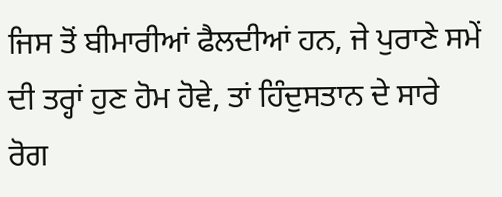ਜਿਸ ਤੋਂ ਬੀਮਾਰੀਆਂ ਫੈਲਦੀਆਂ ਹਨ, ਜੇ ਪੁਰਾਣੇ ਸਮੇਂ ਦੀ ਤਰ੍ਹਾਂ ਹੁਣ ਹੋਮ ਹੋਵੇ, ਤਾਂ ਹਿੰਦੁਸਤਾਨ ਦੇ ਸਾਰੇ ਰੋਗ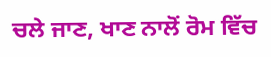ਚਲੇ ਜਾਣ, ਖਾਣ ਨਾਲੋਂ ਰੋਮ ਵਿੱਚ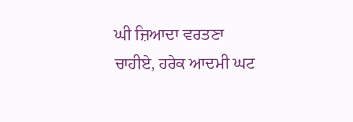ਘੀ ਜ਼ਿਆਦਾ ਵਰਤਣਾ ਚਾਹੀਏ, ਹਰੇਕ ਆਦਮੀ ਘਟ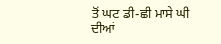ਤੋਂ ਘਟ ਡੀ-ਛੀ ਮਾਸੇ ਘੀ ਦੀਆਂ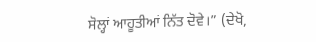ਸੋਲ੍ਹਾਂ ਆਹੂਤੀਆਂ ਨਿੱਤ ਦੋਵੇ।” (ਦੇਖੋ,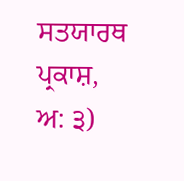ਸਤਯਾਰਥ ਪ੍ਰਕਾਸ਼, ਅ: ੩)